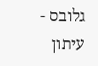גלובס - עיתון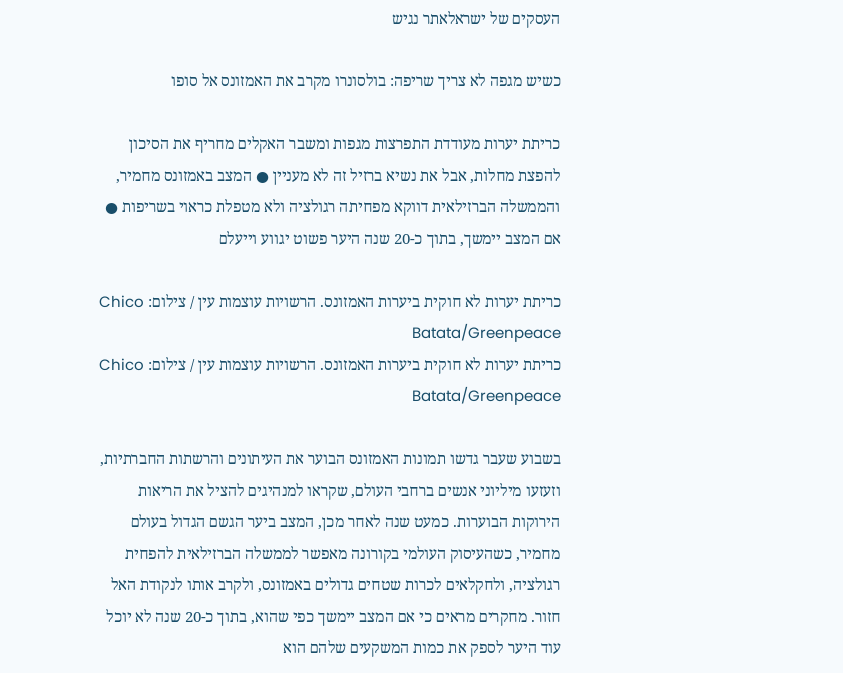העסקים של ישראלאתר נגיש

כשיש מגפה לא צריך שריפה: בולסונרו מקרב את האמזונס אל סופו

כריתת יערות מעודדת התפרצות מגפות ומשבר האקלים מחריף את הסיכון להפצת מחלות, אבל את נשיא ברזיל זה לא מעניין ● המצב באמזונס מחמיר, והממשלה הברזילאית דווקא מפחיתה רגולציה ולא מטפלת כראוי בשריפות ● אם המצב יימשך, בתוך כ-20 שנה היער פשוט יגווע וייעלם

כריתת יערות לא חוקית ביערות האמזונס. הרשויות עוצמות עין / צילום: Chico Batata/Greenpeace
כריתת יערות לא חוקית ביערות האמזונס. הרשויות עוצמות עין / צילום: Chico Batata/Greenpeace

בשבוע שעבר גדשו תמונות האמזונס הבוער את העיתונים והרשתות החברתיות, וזעזעו מיליוני אנשים ברחבי העולם, שקראו למנהיגים להציל את הריאות הירוקות הבוערות. כמעט שנה לאחר מכן, המצב ביער הגשם הגדול בעולם מחמיר, כשהעיסוק העולמי בקורונה מאפשר לממשלה הברזילאית להפחית רגולציה, ולחקלאים לכרות שטחים גדולים באמזונס, ולקרב אותו לנקודת האל חזור. מחקרים מראים כי אם המצב יימשך כפי שהוא, בתוך כ-20 שנה לא יוכל עוד היער לספק את כמות המשקעים שלהם הוא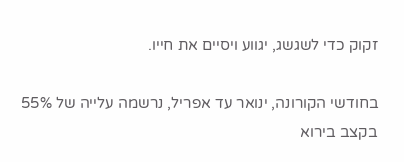זקוק כדי לשגשג, יגווע ויסיים את חייו.

בחודשי הקורונה, ינואר עד אפריל, נרשמה עלייה של 55% בקצב בירוא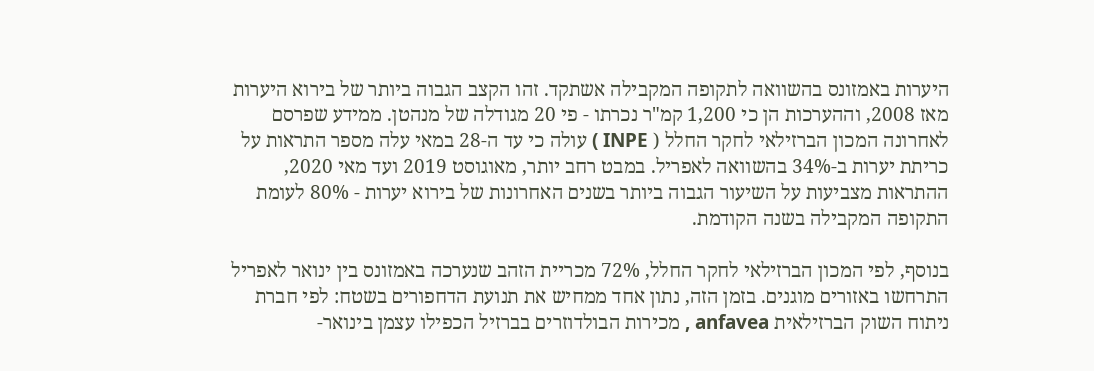היערות באמזונס בהשוואה לתקופה המקבילה אשתקד. זהו הקצב הגבוה ביותר של בירוא היערות מאז 2008, וההערכות הן כי 1,200 קמ"ר נכרתו - פי 20 מגודלה של מנהטן. ממידע שפרסם לאחרונה המכון הברזילאי לחקר החלל ( INPE ) עולה כי עד ה-28 במאי עלה מספר התראות על כריתת יערות ב-34% בהשוואה לאפריל. במבט רחב יותר, מאוגוסט 2019 ועד מאי 2020, ההתראות מצביעות על השיעור הגבוה ביותר בשנים האחרונות של בירוא יערות - 80% לעומת התקופה המקבילה בשנה הקודמת.

בנוסף, לפי המכון הברזילאי לחקר החלל, 72% מכריית הזהב שנערכה באמזונס בין ינואר לאפריל התרחשו באזורים מוגנים. בזמן הזה, נתון אחד ממחיש את תנועת הדחפורים בשטח: לפי חברת ניתוח השוק הברזילאית anfavea , מכירות הבולדוזרים בברזיל הכפילו עצמן בינואר-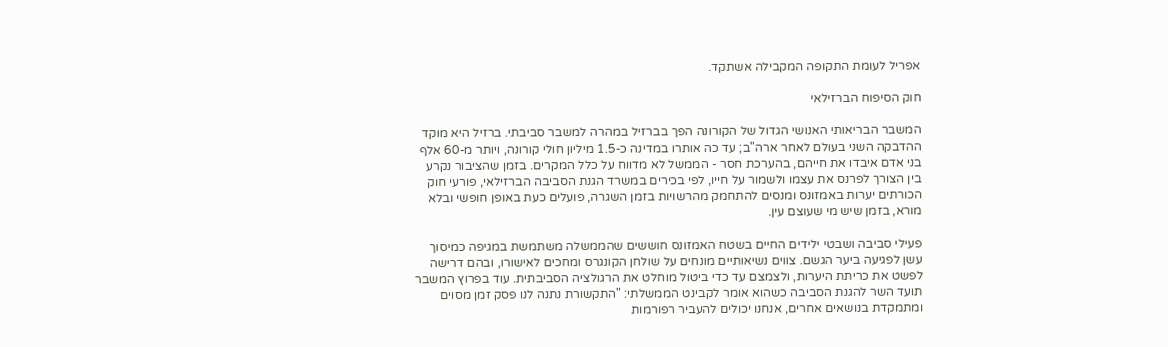אפריל לעומת התקופה המקבילה אשתקד.

חוק הסיפוח הברזילאי

המשבר הבריאותי האנושי הגדול של הקורונה הפך בברזיל במהרה למשבר סביבתי. ברזיל היא מוקד ההדבקה השני בעולם לאחר ארה"ב; עד כה אותרו במדינה כ-1.5 מיליון חולי קורונה, ויותר מ-60 אלף בני אדם איבדו את חייהם, בהערכת חסר - הממשל לא מדווח על כלל המקרים. בזמן שהציבור נקרע בין הצורך לפרנס את עצמו ולשמור על חייו, לפי בכירים במשרד הגנת הסביבה הברזילאי, פורעי חוק הכורתים יערות באמזונס ומנסים להתחמק מהרשויות בזמן השגרה, פועלים כעת באופן חופשי ובלא מורא, בזמן שיש מי שעוצם עין.

פעילי סביבה ושבטי ילידים החיים בשטח האמזונס חוששים שהממשלה משתמשת במגיפה כמיסוך עשן לפגיעה ביער הגשם. צווים נשיאותיים מונחים על שולחן הקונגרס ומחכים לאישורו, ובהם דרישה לפשט את כריתת היערות, ולצמצם עד כדי ביטול מוחלט את הרגולציה הסביבתית. עוד בפרוץ המשבר תועד השר להגנת הסביבה כשהוא אומר לקבינט הממשלתי: "התקשורת נתנה לנו פסק זמן מסוים ומתמקדת בנושאים אחרים, אנחנו יכולים להעביר רפורמות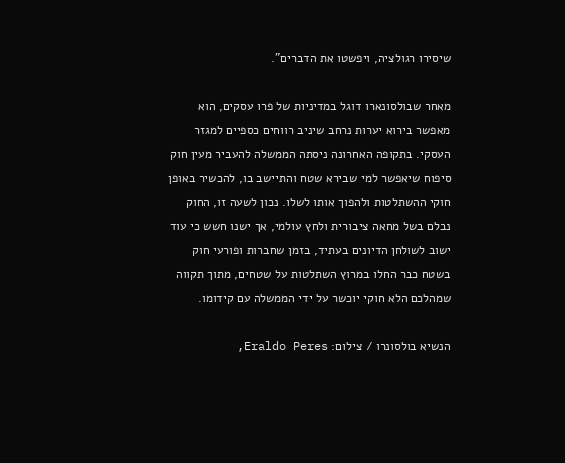שיסירו רגולציה, ויפשטו את הדברים".

מאחר שבולסונארו דוגל במדיניות של פרו עסקים, הוא מאפשר בירוא יערות נרחב שיניב רווחים כספיים למגזר העסקי. בתקופה האחרונה ניסתה הממשלה להעביר מעין חוק סיפוח שיאפשר למי שבירא שטח והתיישב בו, להכשיר באופן חוקי ההשתלטות ולהפוך אותו לשלו. נכון לשעה זו, החוק נבלם בשל מחאה ציבורית ולחץ עולמי, אך ישנו חשש כי עוד ישוב לשולחן הדיונים בעתיד, בזמן שחברות ופורעי חוק בשטח כבר החלו במרוץ השתלטות על שטחים, מתוך תקווה שמהלכם הלא חוקי יוכשר על ידי הממשלה עם קידומו.

הנשיא בולסונרו / צילום: Eraldo Peres,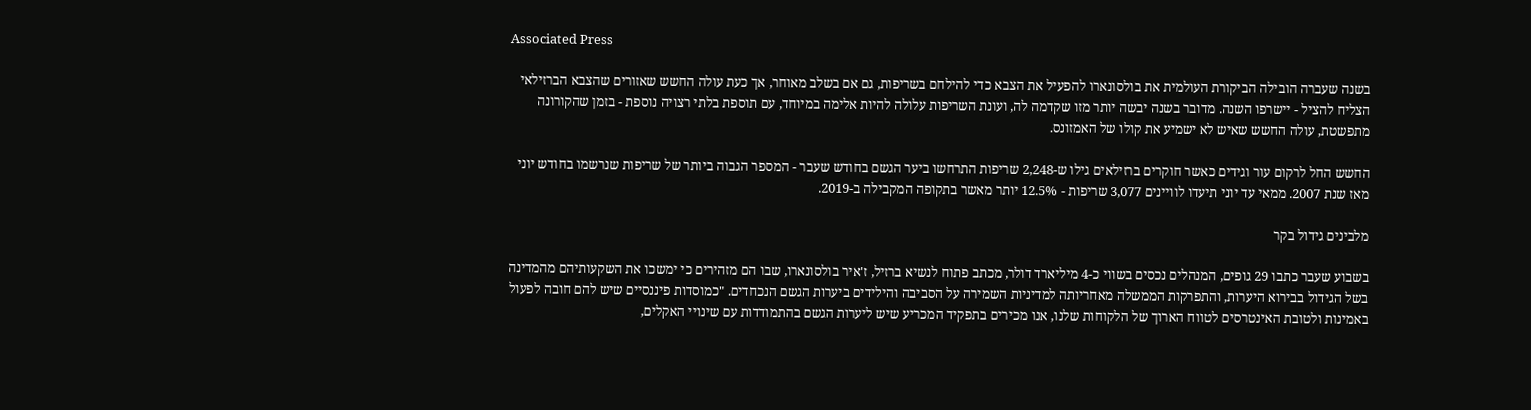Associated Press

בשנה שעברה הובילה הביקורת העולמית את בולסונארו להפעיל את הצבא כדי להילחם בשריפות, גם אם בשלב מאוחר, אך כעת עולה החשש שאזורים שהצבא הברזילאי הצליח להציל - יישרפו השנה. מדובר בשנה יבשה יותר מזו שקדמה לה, ועונת השריפות עלולה להיות אלימה במיוחד, עם תוספת בלתי רצויה נוספת - בזמן שהקורונה מתפשטת, עולה החשש שאיש לא ישמיע את קולו של האמזונס.

החשש החל לרקום עור וגידים כאשר חוקרים ברזילאים גילו ש-2,248 שריפות התרחשו ביער הגשם בחודש שעבר - המספר הגבוה ביותר של שריפות שנרשמו בחודש יוני מאז שנת 2007. ממאי עד יוני תיעדו לוויינים 3,077 שריפות - 12.5% יותר מאשר בתקופה המקבילה ב-2019.

מלבינים גידול בקר

בשבוע שעבר כתבו 29 גופים, המנהלים נכסים בשווי כ-4 מיליארד דולר, מכתב פתוח לנשיא ברזיל, ז'איר בולסונארו, שבו הם מזהירים כי ימשכו את השקעותיהם מהמדינה בשל הגידול בבירוא היערות, והתפרקות הממשלה מאחריותה למדיניות השמירה על הסביבה והילידים ביערות הגשם הנכחדים. "כמוסדות פיננסיים שיש להם חובה לפעול באמינות ולטובת האינטרסים לטווח הארוך של הלקוחות שלנו, אנו מכירים בתפקיד המכריע שיש ליערות הגשם בהתמודדות עם שינויי האקלים,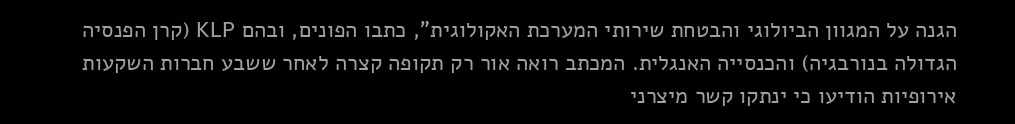הגנה על המגוון הביולוגי והבטחת שירותי המערכת האקולוגית", כתבו הפונים, ובהם KLP (קרן הפנסיה הגדולה בנורבגיה) והכנסייה האנגלית. המכתב רואה אור רק תקופה קצרה לאחר ששבע חברות השקעות אירופיות הודיעו כי ינתקו קשר מיצרני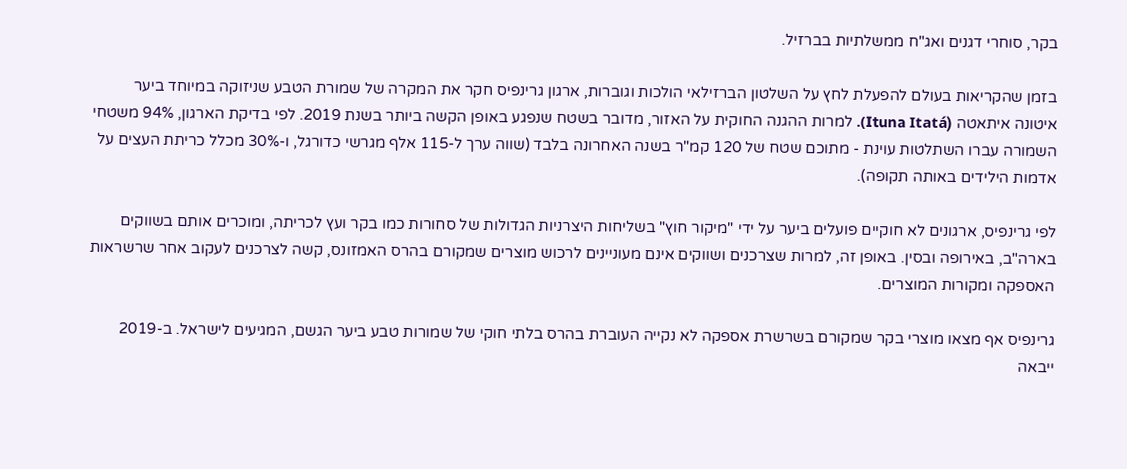בקר, סוחרי דגנים ואג"ח ממשלתיות בברזיל.

בזמן שהקריאות בעולם להפעלת לחץ על השלטון הברזילאי הולכות וגוברות, ארגון גרינפיס חקר את המקרה של שמורת הטבע שניזוקה במיוחד ביער איטונה איתאטה (Ituna Itatá). למרות ההגנה החוקית על האזור, מדובר בשטח שנפגע באופן הקשה ביותר בשנת 2019. לפי בדיקת הארגון, 94% משטחי השמורה עברו השתלטות עוינת - מתוכם שטח של 120 קמ"ר בשנה האחרונה בלבד (שווה ערך ל-115 אלף מגרשי כדורגל, ו-30% מכלל כריתת העצים על אדמות הילידים באותה תקופה).

לפי גרינפיס, ארגונים לא חוקיים פועלים ביער על ידי "מיקור חוץ" בשליחות היצרניות הגדולות של סחורות כמו בקר ועץ לכריתה, ומוכרים אותם בשווקים בארה"ב, באירופה ובסין. באופן זה, למרות שצרכנים ושווקים אינם מעוניינים לרכוש מוצרים שמקורם בהרס האמזונס, קשה לצרכנים לעקוב אחר שרשראות האספקה ומקורות המוצרים.

גרינפיס אף מצאו מוצרי בקר שמקורם בשרשרת אספקה לא נקייה העוברת בהרס בלתי חוקי של שמורות טבע ביער הגשם, המגיעים לישראל. ב-2019 ייבאה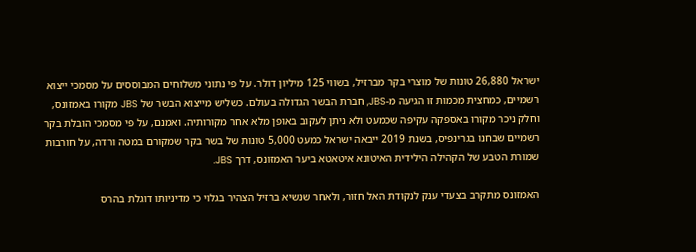ישראל 26,880 טונות של מוצרי בקר מברזיל, בשווי 125 מיליון דולר. על פי נתוני משלוחים המבוססים על מסמכי ייצוא רשמיים, כמחצית מכמות זו הגיעה מ-JBS, חברת הבשר הגדולה בעולם. כשליש מייצוא הבשר של JBS מקורו באמזונס, וחלק ניכר מקורו באספקה עקיפה שכמעט ולא ניתן לעקוב באופן מלא אחר מקורותיה. ואמנם, על פי מסמכי הובלת בקר רשמיים שבחנו בגרינפיס, בשנת 2019 ייבאה ישראל כמעט 5,000 טונות של בשר בקר שמקורם במטה ורדה, על חורבות שמורת הטבע של הקהילה הילידית האיטונא איטאטא ביער האמזונס, דרך JBS.

האמזונס מתקרב בצעדי ענק לנקודת האל חזור, ולאחר שנשיא ברזיל הצהיר בגלוי כי מדיניותו דוגלת בהרס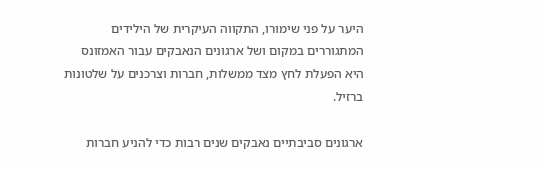היער על פני שימורו, התקווה העיקרית של הילידים המתגוררים במקום ושל ארגונים הנאבקים עבור האמזונס היא הפעלת לחץ מצד ממשלות, חברות וצרכנים על שלטונות ברזיל.

ארגונים סביבתיים נאבקים שנים רבות כדי להניע חברות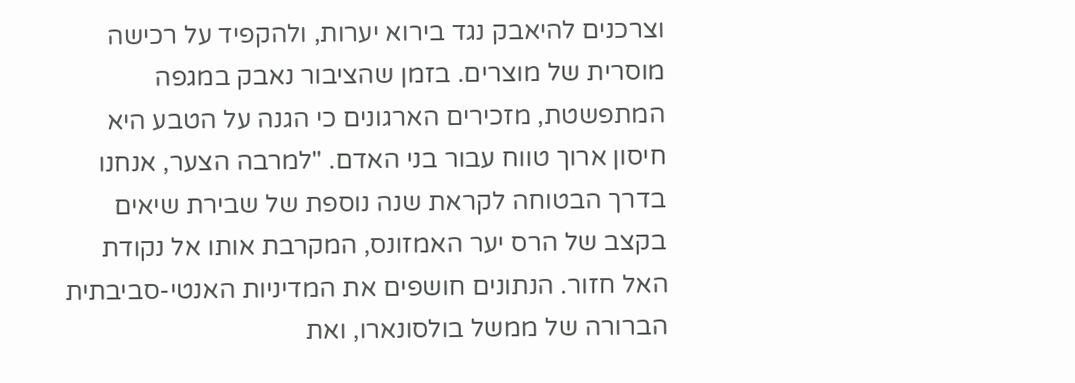וצרכנים להיאבק נגד בירוא יערות, ולהקפיד על רכישה מוסרית של מוצרים. בזמן שהציבור נאבק במגפה המתפשטת, מזכירים הארגונים כי הגנה על הטבע היא חיסון ארוך טווח עבור בני האדם. "למרבה הצער, אנחנו בדרך הבטוחה לקראת שנה נוספת של שבירת שיאים בקצב של הרס יער האמזונס, המקרבת אותו אל נקודת האל חזור. הנתונים חושפים את המדיניות האנטי-סביבתית הברורה של ממשל בולסונארו, ואת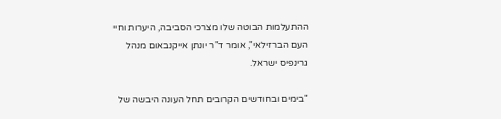ההתעלמות הבוטה שלו מצרכי הסביבה, היערות וחיי העם הברזילאי", אומר ד"ר יונתן אייקנבאום מנהל גרינפיס ישראל.

"בימים ובחודשים הקרובים תחל העונה היבשה של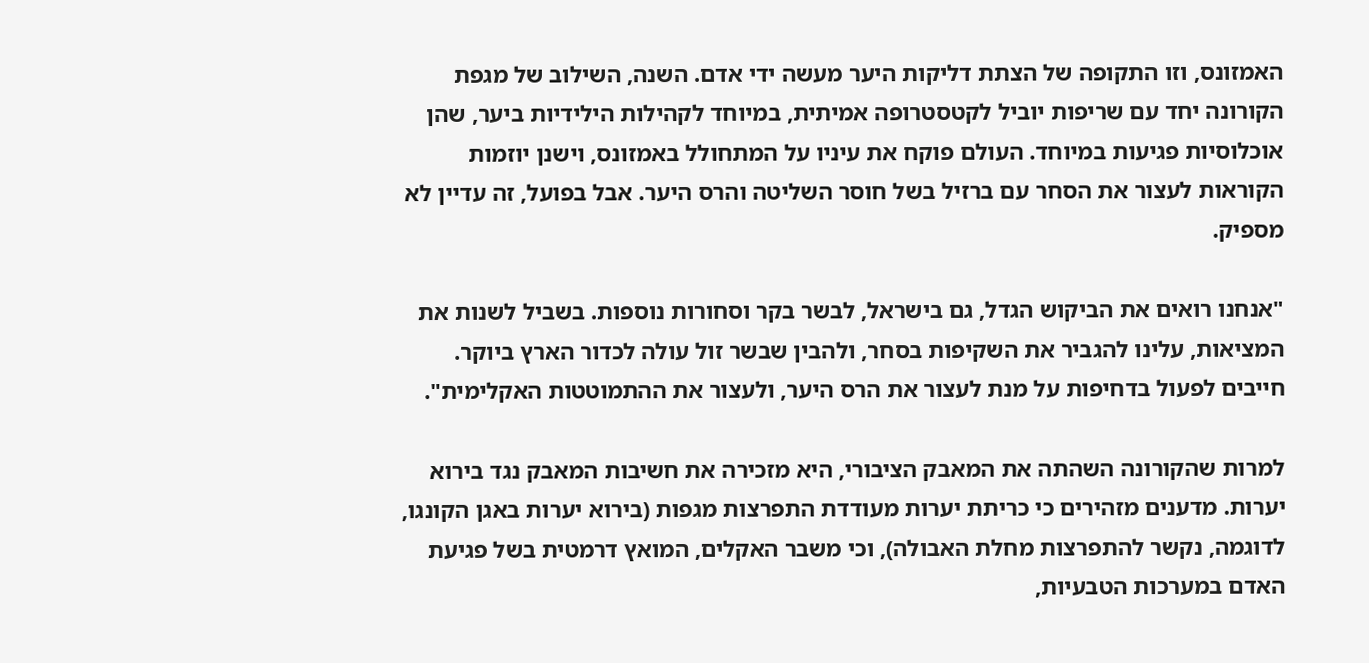האמזונס, וזו התקופה של הצתת דליקות היער מעשה ידי אדם. השנה, השילוב של מגפת הקורונה יחד עם שריפות יוביל לקטסטרופה אמיתית, במיוחד לקהילות הילידיות ביער, שהן אוכלוסיות פגיעות במיוחד. העולם פוקח את עיניו על המתחולל באמזונס, וישנן יוזמות הקוראות לעצור את הסחר עם ברזיל בשל חוסר השליטה והרס היער. אבל בפועל, זה עדיין לא מספיק.

"אנחנו רואים את הביקוש הגדל, גם בישראל, לבשר בקר וסחורות נוספות. בשביל לשנות את המציאות, עלינו להגביר את השקיפות בסחר, ולהבין שבשר זול עולה לכדור הארץ ביוקר. חייבים לפעול בדחיפות על מנת לעצור את הרס היער, ולעצור את ההתמוטטות האקלימית".

למרות שהקורונה השהתה את המאבק הציבורי, היא מזכירה את חשיבות המאבק נגד בירוא יערות. מדענים מזהירים כי כריתת יערות מעודדת התפרצות מגפות (בירוא יערות באגן הקונגו, לדוגמה, נקשר להתפרצות מחלת האבולה), וכי משבר האקלים, המואץ דרמטית בשל פגיעת האדם במערכות הטבעיות,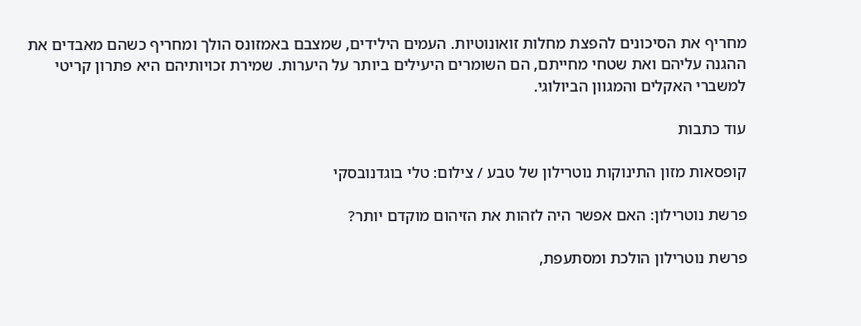מחריף את הסיכונים להפצת מחלות זואונוטיות. העמים הילידים, שמצבם באמזונס הולך ומחריף כשהם מאבדים את ההגנה עליהם ואת שטחי מחייתם, הם השומרים היעילים ביותר על היערות. שמירת זכויותיהם היא פתרון קריטי למשברי האקלים והמגוון הביולוגי.

עוד כתבות

קופסאות מזון התינוקות נוטרילון של טבע / צילום: טלי בוגדנובסקי

פרשת נוטרילון: האם אפשר היה לזהות את הזיהום מוקדם יותר?

פרשת נוטרילון הולכת ומסתעפת,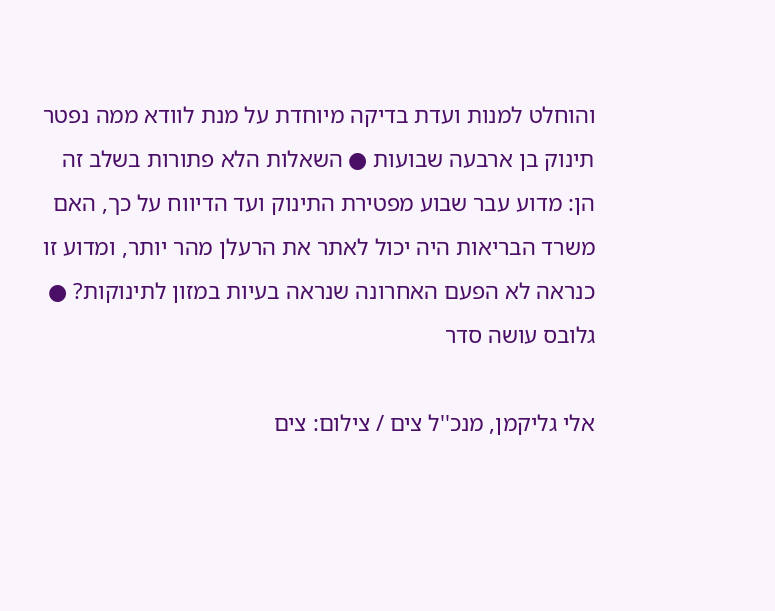והוחלט למנות ועדת בדיקה מיוחדת על מנת לוודא ממה נפטר תינוק בן ארבעה שבועות ● השאלות הלא פתורות בשלב זה הן: מדוע עבר שבוע מפטירת התינוק ועד הדיווח על כך, האם משרד הבריאות היה יכול לאתר את הרעלן מהר יותר, ומדוע זו כנראה לא הפעם האחרונה שנראה בעיות במזון לתינוקות? ● גלובס עושה סדר

אלי גליקמן, מנכ''ל צים / צילום: צים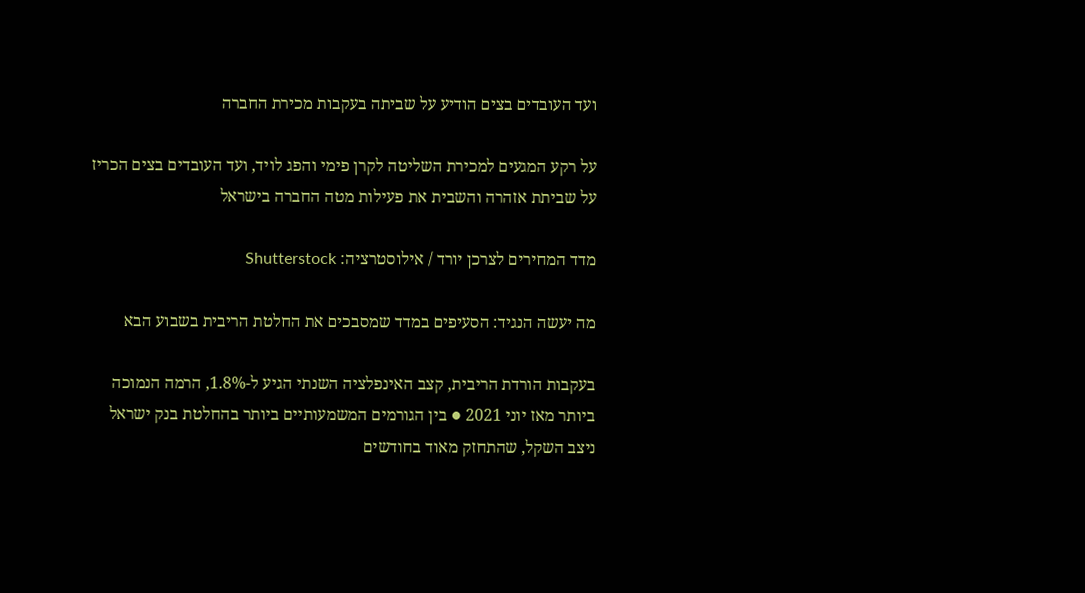ועד העובדים בצים הודיע על שביתה בעקבות מכירת החברה

על רקע המגעים למכירת השליטה לקרן פימי והפג לויד, ועד העובדים בצים הכריז על שביתת אזהרה והשבית את פעילות מטה החברה בישראל

מדד המחירים לצרכן יורד / אילוסטרציה: Shutterstock

מה יעשה הנגיד: הסעיפים במדד שמסבכים את החלטת הריבית בשבוע הבא

בעקבות הורדת הריבית, קצב האינפלציה השנתי הגיע ל-1.8%, הרמה הנמוכה ביותר מאז יוני 2021 ● בין הגורמים המשמעותיים ביותר בהחלטת בנק ישראל ניצב השקל, שהתחזק מאוד בחודשים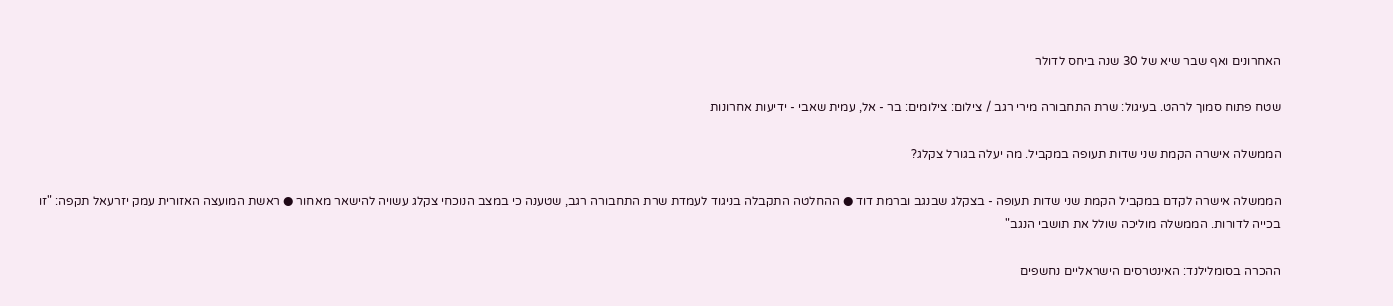האחרונים ואף שבר שיא של 30 שנה ביחס לדולר

שטח פתוח סמוך לרהט. בעיגול: שרת התחבורה מירי רגב / צילום: צילומים: בר - אל, עמית שאבי - ידיעות אחרונות

הממשלה אישרה הקמת שני שדות תעופה במקביל. מה יעלה בגורל צקלג?

הממשלה אישרה לקדם במקביל הקמת שני שדות תעופה - בצקלג שבנגב וברמת דוד ● ההחלטה התקבלה בניגוד לעמדת שרת התחבורה רגב, שטענה כי במצב הנוכחי צקלג עשויה להישאר מאחור ● ראשת המועצה האזורית עמק יזרעאל תקפה: "זו בכייה לדורות. הממשלה מוליכה שולל את תושבי הנגב"

ההכרה בסומלילנד: האינטרסים הישראליים נחשפים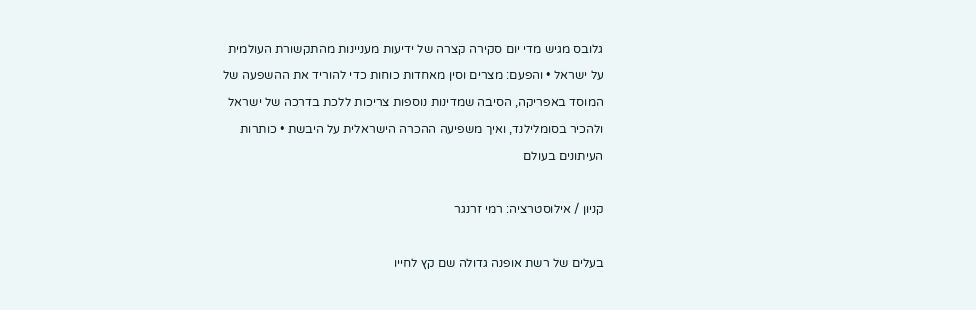גלובס מגיש מדי יום סקירה קצרה של ידיעות מעניינות מהתקשורת העולמית על ישראל • והפעם: מצרים וסין מאחדות כוחות כדי להוריד את ההשפעה של המוסד באפריקה, הסיבה שמדינות נוספות צריכות ללכת בדרכה של ישראל ולהכיר בסומלילנד, ואיך משפיעה ההכרה הישראלית על היבשת • כותרות העיתונים בעולם

קניון / אילוסטרציה: רמי זרנגר

בעלים של רשת אופנה גדולה שם קץ לחייו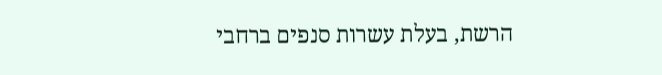הרשת, בעלת עשרות סנפים ברחבי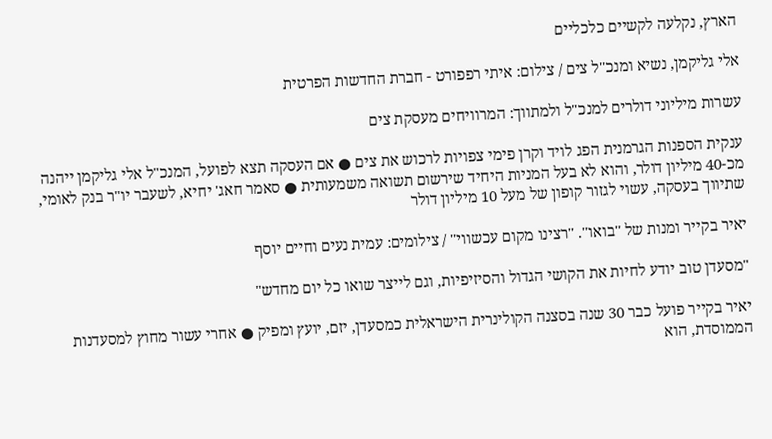הארץ, נקלעה לקשיים כלכליים

אלי גליקמן, נשיא ומנכ''ל צים / צילום: איתי רפפורט - חברת החדשות הפרטית

עשרות מיליוני דולרים למנכ"ל ולמתווך: המרוויחים מעסקת צים

ענקית הספנות הגרמנית הפג לויד וקרן פימי צפויות לרכוש את צים ● אם העסקה תצא לפועל, המנכ"ל אלי גליקמן ייהנה מכ-40 מיליון דולר, והוא לא בעל המניות היחיד שירשום תשואה משמעותית ● סאמר חאג' יחיא, לשעבר יו"ר בנק לאומי, שתיווך בעסקה, עשוי לגזור קופון של מעל 10 מיליון דולר

יאיר בקייר ומנות של ''בואו''. ''רצינו מקום עכשווי'' / צילומים: עמית נעים וחיים יוסף

"מסעדן טוב יודע לחיות את הקושי הגדול והסיזיפיות, וגם לייצר שואו כל יום מחדש"

יאיר בקייר פועל כבר 30 שנה בסצנה הקולינרית הישראלית כמסעדן, יזם, יועץ ומפיק ● אחרי עשור מחוץ למסעדנות הממוסדת, הוא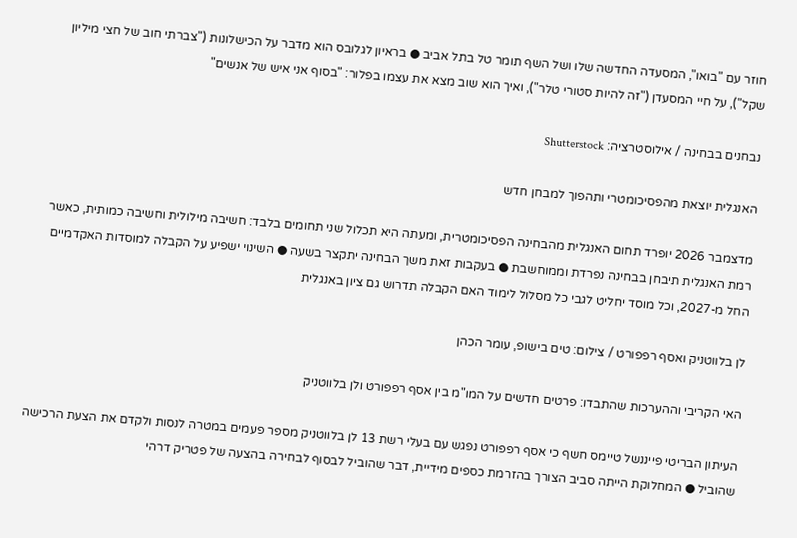חוזר עם "בואו", המסעדה החדשה שלו ושל השף תומר טל בתל אביב ● בראיון לגלובס הוא מדבר על הכישלונות ("צברתי חוב של חצי מיליון שקל"), על חיי המסעדן ("זה להיות סטורי טלר"), ואיך הוא שוב מצא את עצמו בפלור: "בסוף אני איש של אנשים"

נבחנים בבחינה / אילוסטרציה: Shutterstock

האנגלית יוצאת מהפסיכומטרי ותהפוך למבחן חדש

מדצמבר 2026 יופרד תחום האנגלית מהבחינה הפסיכומטרית, ומעתה היא תכלול שני תחומים בלבד: חשיבה מילולית וחשיבה כמותית, כאשר רמת האנגלית תיבחן בבחינה נפרדת וממוחשבת ● בעקבות זאת משך הבחינה יתקצר בשעה ● השינוי ישפיע על הקבלה למוסדות האקדמיים החל מ-2027, וכל מוסד יחליט לגבי כל מסלול לימוד האם הקבלה תדרוש גם ציון באנגלית

לן בלווטניק ואסף רפפורט / צילום: טים בישופ, עומר הכהן

האי הקריבי וההערכות שהתבדו: פרטים חדשים על המו"מ בין אסף רפפורט ולן בלווטניק

העיתון הבריטי פייננשל טיימס חשף כי אסף רפפורט נפגש עם בעלי רשת 13 לן בלווטניק מספר פעמים במטרה לנסות ולקדם את הצעת הרכישה שהוביל ● המחלוקת הייתה סביב הצורך בהזרמת כספים מידיית, דבר שהוביל לבסוף לבחירה בהצעה של פטריק דרהי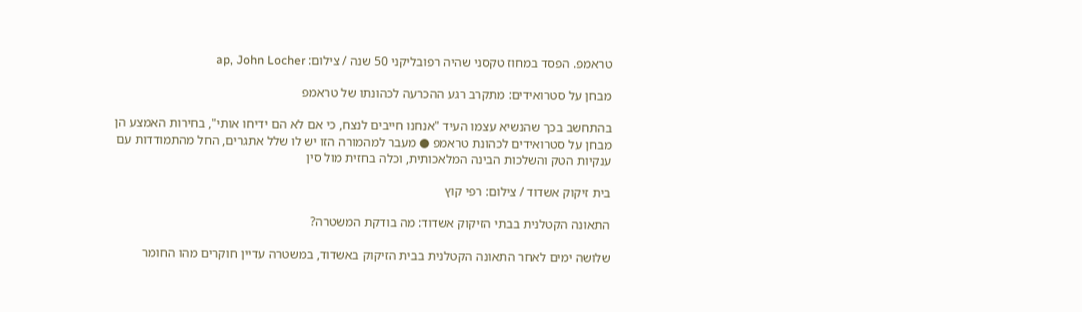טראמפ. הפסד במחוז טקסני שהיה רפובליקני 50 שנה / צילום: ap, John Locher

מבחן על סטרואידים: מתקרב רגע ההכרעה לכהונתו של טראמפ

בהתחשב בכך שהנשיא עצמו העיד "אנחנו חייבים לנצח, כי אם לא הם ידיחו אותי", בחירות האמצע הן מבחן על סטרואידים לכהונת טראמפ ● מעבר למהמורה הזו יש לו שלל אתגרים, החל מהתמודדות עם ענקיות הטק והשלכות הבינה המלאכותית, וכלה בחזית מול סין

בית זיקוק אשדוד / צילום: רפי קוץ

התאונה הקטלנית בבתי הזיקוק אשדוד: מה בודקת המשטרה?

שלושה ימים לאחר התאונה הקטלנית בבית הזיקוק באשדוד, במשטרה עדיין חוקרים מהו החומר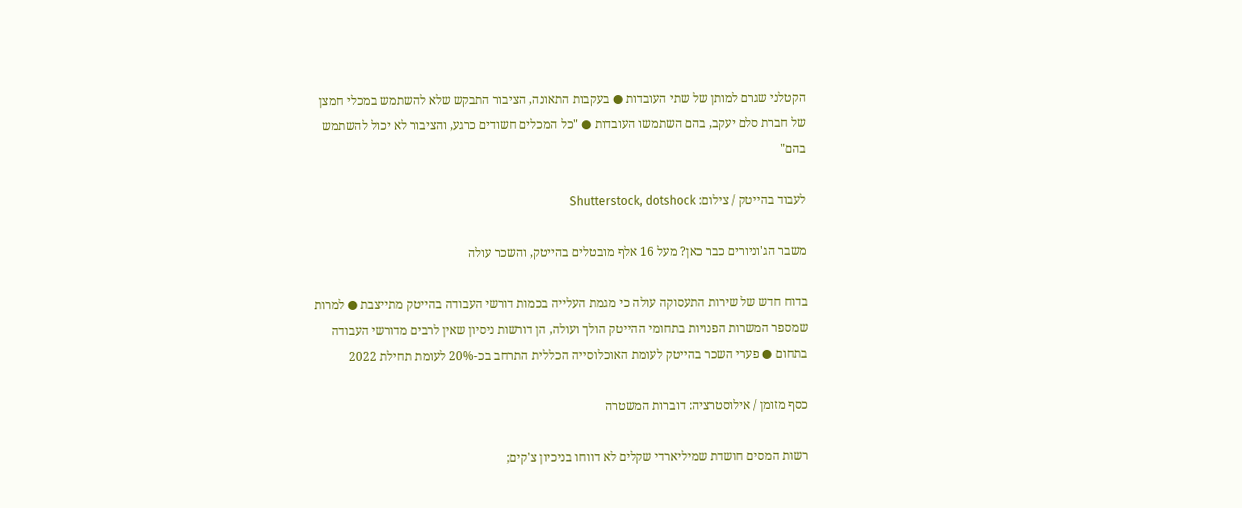הקטלני שגרם למותן של שתי העובדות ● בעקבות התאונה, הציבור התבקש שלא להשתמש במכלי חמצן של חברת סלם יעקב, בהם השתמשו העובדות ● "כל המכלים חשודים כרגע, והציבור לא יכול להשתמש בהם"

לעבוד בהייטק / צילום: Shutterstock, dotshock

משבר הג'וניורים כבר כאן? מעל 16 אלף מובטלים בהייטק, והשכר עולה

בדוח חדש של שירות התעסוקה עולה כי מגמת העלייה בכמות דורשי העבודה בהייטק מתייצבת ● למרות שמספר המשרות הפנויות בתחומי ההייטק הולך ועולה, הן דורשות ניסיון שאין לרבים מדורשי העבודה בתחום ● פערי השכר בהייטק לעומת האוכלוסייה הכללית התרחב בכ-20% לעומת תחילת 2022

כסף מזומן / אילוסטרציה: דוברות המשטרה

רשות המסים חושדת שמיליארדי שקלים לא דווחו בניכיון צ'קים;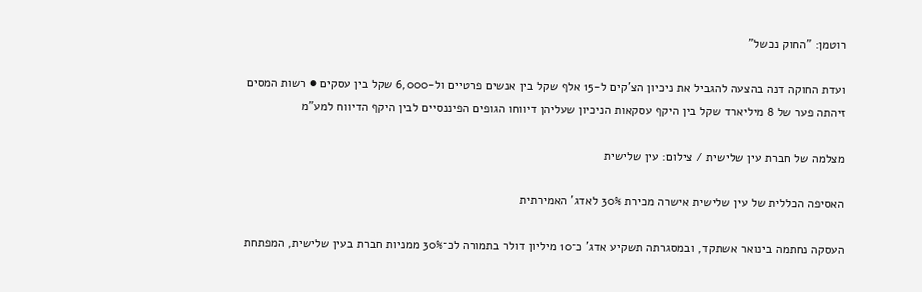רוטמן: "החוק נכשל"

ועדת החוקה דנה בהצעה להגביל את ניכיון הצ'קים ל-15 אלף שקל בין אנשים פרטיים ול-6,000 שקל בין עסקים ● רשות המסים זיהתה פער של 8 מיליארד שקל בין היקף עסקאות הניכיון שעליהן דיווחו הגופים הפיננסיים לבין היקף הדיווח למע"מ

מצלמה של חברת עין שלישית / צילום: עין שלישית

האסיפה הכללית של עין שלישית אישרה מכירת 30% לאדג' האמירתית

העסקה נחתמה בינואר אשתקד, ובמסגרתה תשקיע אדג' כ־10 מיליון דולר בתמורה לכ־30% ממניות חברת בעין שלישית, המפתחת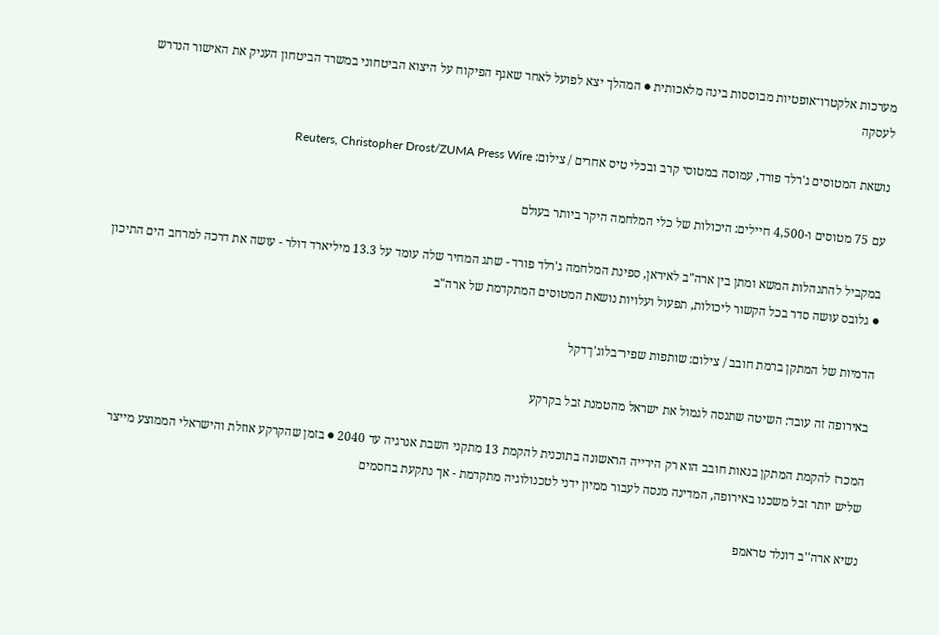מערכות אלקטרו־אופטיות מבוססות בינה מלאכותית ● המהלך יצא לפועל לאחר שאגף הפיקוח על היצוא הביטחוני במשרד הביטחון העניק את האישור הנדרש לעסקה

נושאת המטוסים ג'רלד פורד, עמוסה במטוסי קרב ובכלי טיס אחרים / צילום: Reuters, Christopher Drost/ZUMA Press Wire

עם 75 מטוסים ו-4,500 חיילים: היכולות של כלי המלחמה היקר ביותר בעולם

במקביל להתנהלות המשא ומתן בין ארה"ב לאיראן, ספינת המלחמה ג'רלד פורד - שתג המחיר שלה עומד על 13.3 מיליארד דולר - עושה את דרכה למרחב הים התיכון ● גלובס עושה סדר בכל הקשור ליכולות, תפעול ועלויות נושאת המטוסים המתקדמת של ארה"ב

הדמיות של המתקן ברמת חובב / צילום: שותפות שפיר־בלוג'ן־דקל

באירופה זה עובד: השיטה שתנסה לגמול את ישראל מהטמנת זבל בקרקע

המכרז להקמת המתקן בנאות חובב הוא רק הירייה הראשונה בתוכנית להקמת 13 מתקני השבת אנרגיה עד 2040 ● בזמן שהקרקע אוזלת והישראלי הממוצע מייצר שליש יותר זבל משכנו באירופה, המדינה מנסה לעבור ממיון ידני לטכנולוגיה מתקדמת - אך נתקעת בחסמים

נשיא ארה''ב דונלד טראמפ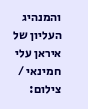והמנהיג העליון של איראן עלי חמינאי / צילום: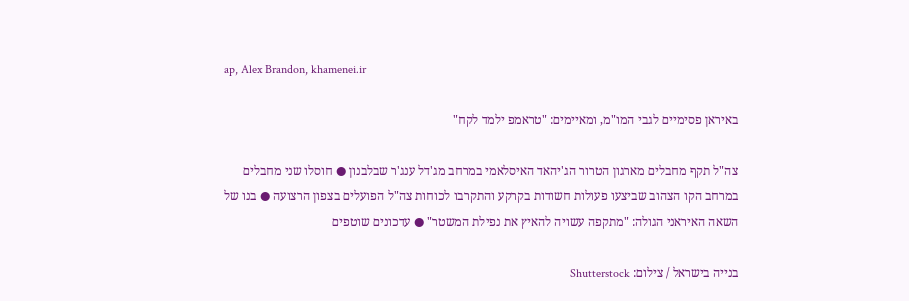ap, Alex Brandon, khamenei.ir

באיראן פסימיים לגבי המו"מ, ומאיימים: "טראמפ ילמד לקח"

צה"ל תקף מחבלים מארגון הטרור הג'יהאד האיסלאמי במרחב מג'דל ענג'ר שבלבנון ● חוסלו שני מחבלים במרחב הקו הצהוב שביצעו פעולות חשודות בקרקע והתקרבו לכוחות צה"ל הפועלים בצפון הרצועה ● בנו של השאה האיראני הגולה: "מתקפה עשויה להאיץ את נפילת המשטר" ● עדכונים שוטפים

בנייה בישראל / צילום: Shutterstock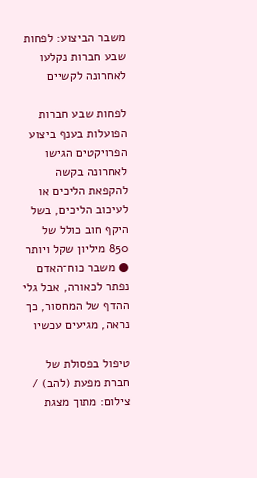משבר הביצוע: לפחות שבע חברות נקלעו לאחרונה לקשיים

לפחות שבע חברות הפועלות בענף ביצוע הפרויקטים הגישו לאחרונה בקשה להקפאת הליכים או לעיכוב הליכים, בשל היקף חוב כולל של 850 מיליון שקל ויותר ● משבר כוח־האדם נפתר לכאורה, אבל גלי ההדף של המחסור, כך נראה, מגיעים עכשיו

טיפול בפסולת של חברת מפעת (להב) / צילום: מתוך מצגת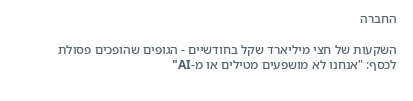החברה

השקעות של חצי מיליארד שקל בחודשיים - הגופים שהופכים פסולת לכסף: "אנחנו לא מושפעים מטילים או מ-AI"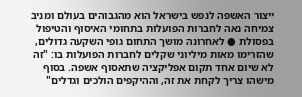ייצור האשפה לנפש בישראל הוא מהגבוהים בעולם ומניב צמיחה נאה לחברות הפועלות בתחומי האיסוף והטיפול בפסולת ● לאחרונה מושך התחום גופי השקעה גדולים, שהזרימו מאות מיליוני שקלים לחברות הפועלות בו: "זה לא שיום אחד תקום אפליקציה שתאסוף אשפה. בסוף מישהו צריך לקחת את זה, וההיקפים הולכים וגדלים"